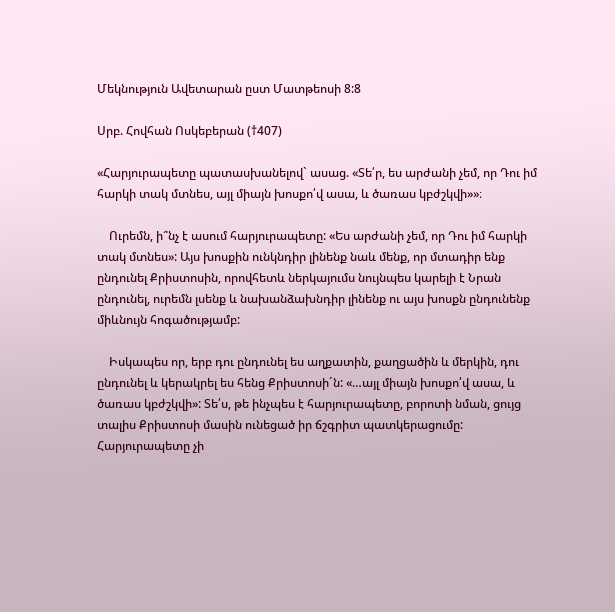Մեկնություն Ավետարան ըստ Մատթեոսի 8:8

Սրբ. Հովհան Ոսկեբերան (†407)

«Հարյուրապետը պատասխանելով` ասաց. «Տե՛ր, ես արժանի չեմ, որ Դու իմ հարկի տակ մտնես, այլ միայն խոսքո՛վ ասա, և ծառաս կբժշկվի»»։

    Ուրեմն, ի՞նչ է ասում հարյուրապետը: «Ես արժանի չեմ, որ Դու իմ հարկի տակ մտնես»: Այս խոսքին ունկնդիր լինենք նաև մենք, որ մտադիր ենք ընդունել Քրիստոսին, որովհետև ներկայումս նույնպես կարելի է Նրան ընդունել, ուրեմն լսենք և նախանձախնդիր լինենք ու այս խոսքն ընդունենք միևնույն հոգածությամբ:

    Իսկապես որ, երբ դու ընդունել ես աղքատին, քաղցածին և մերկին, դու ընդունել և կերակրել ես հենց Քրիստոսի´ն: «…այլ միայն խոսքո՛վ ասա, և ծառաս կբժշկվի»: Տե՛ս, թե ինչպես է հարյուրապետը, բորոտի նման, ցույց տալիս Քրիստոսի մասին ունեցած իր ճշգրիտ պատկերացումը: Հարյուրապետը չի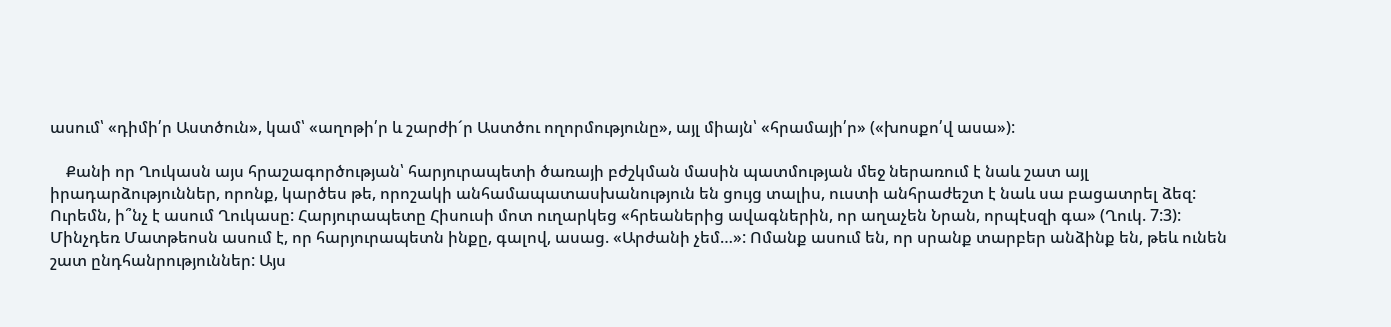ասում՝ «դիմի՛ր Աստծուն», կամ՝ «աղոթի՛ր և շարժի´ր Աստծու ողորմությունը», այլ միայն՝ «հրամայի՛ր» («խոսքո՛վ ասա»):

    Քանի որ Ղուկասն այս հրաշագործության՝ հարյուրապետի ծառայի բժշկման մասին պատմության մեջ ներառում է նաև շատ այլ իրադարձություններ, որոնք, կարծես թե, որոշակի անհամապատասխանություն են ցույց տալիս, ուստի անհրաժեշտ է նաև սա բացատրել ձեզ: Ուրեմն, ի՞նչ է ասում Ղուկասը: Հարյուրապետը Հիսուսի մոտ ուղարկեց «հրեաներից ավագներին, որ աղաչեն Նրան, որպէսզի գա» (Ղուկ. 7:3): Մինչդեռ Մատթեոսն ասում է, որ հարյուրապետն ինքը, գալով, ասաց. «Արժանի չեմ…»: Ոմանք ասում են, որ սրանք տարբեր անձինք են, թեև ունեն շատ ընդհանրություններ: Այս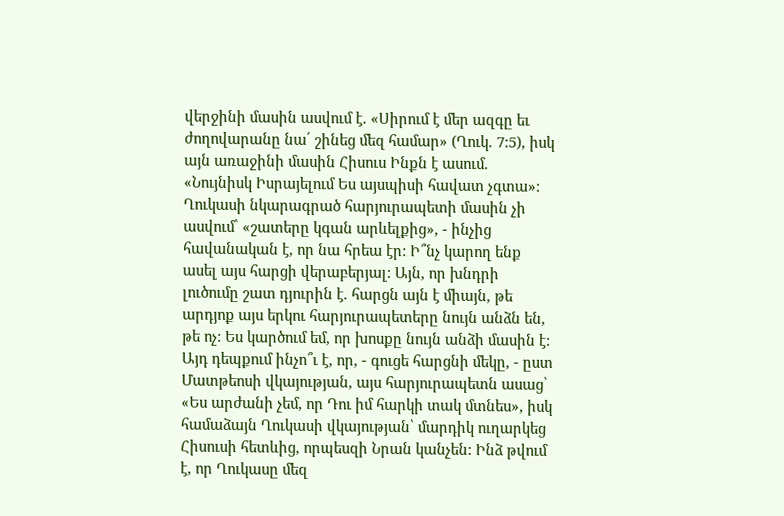վերջինի մասին ասվում է. «Սիրում է մեր ազգը եւ ժողովարանը նա՛ շինեց մեզ համար» (Ղուկ. 7:5), իսկ այն առաջինի մասին Հիսուս Ինքն է ասում. «Նույնիսկ Իսրայելում Ես այսպիսի հավատ չգտա»: Ղուկասի նկարագրած հարյուրապետի մասին չի ասվում՝ «շատերը կգան արևելքից», - ինչից հավանական է, որ նա հրեա էր: Ի՞նչ կարող ենք ասել այս հարցի վերաբերյալ: Այն, որ խնդրի լուծումը շատ դյուրին է. հարցն այն է միայն, թե արդյոք այս երկու հարյուրապետերը նույն անձն են, թե ոչ: Ես կարծում եմ, որ խոսքը նույն անձի մասին է: Այդ դեպքում ինչո՞ւ է, որ, - գուցե հարցնի մեկը, - ըստ Մատթեոսի վկայության, այս հարյուրապետն ասաց՝ «Ես արժանի չեմ, որ Դու իմ հարկի տակ մտնես», իսկ համաձայն Ղուկասի վկայության՝ մարդիկ ուղարկեց Հիսուսի հետևից, որպեսզի Նրան կանչեն: Ինձ թվում է, որ Ղուկասը մեզ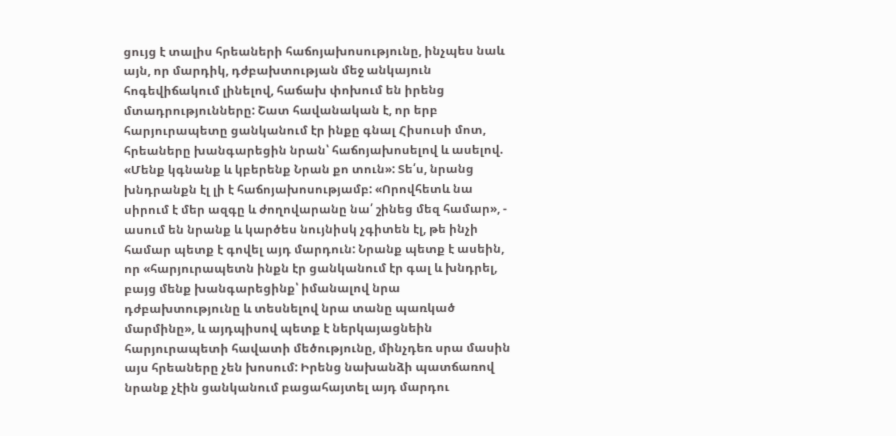ցույց է տալիս հրեաների հաճոյախոսությունը, ինչպես նաև այն, որ մարդիկ, դժբախտության մեջ անկայուն հոգեվիճակում լինելով, հաճախ փոխում են իրենց մտադրությունները: Շատ հավանական է, որ երբ հարյուրապետը ցանկանում էր ինքը գնալ Հիսուսի մոտ, հրեաները խանգարեցին նրան՝ հաճոյախոսելով և ասելով. «Մենք կգնանք և կբերենք Նրան քո տուն»: Տե՛ս, նրանց խնդրանքն էլ լի է հաճոյախոսությամբ: «Որովհետև նա սիրում է մեր ազգը և ժողովարանը նա՛ շինեց մեզ համար», - ասում են նրանք և կարծես նույնիսկ չգիտեն էլ, թե ինչի համար պետք է գովել այդ մարդուն: Նրանք պետք է ասեին, որ «հարյուրապետն ինքն էր ցանկանում էր գալ և խնդրել, բայց մենք խանգարեցինք՝ իմանալով նրա դժբախտությունը և տեսնելով նրա տանը պառկած մարմինը», և այդպիսով պետք է ներկայացնեին հարյուրապետի հավատի մեծությունը, մինչդեռ սրա մասին այս հրեաները չեն խոսում: Իրենց նախանձի պատճառով նրանք չէին ցանկանում բացահայտել այդ մարդու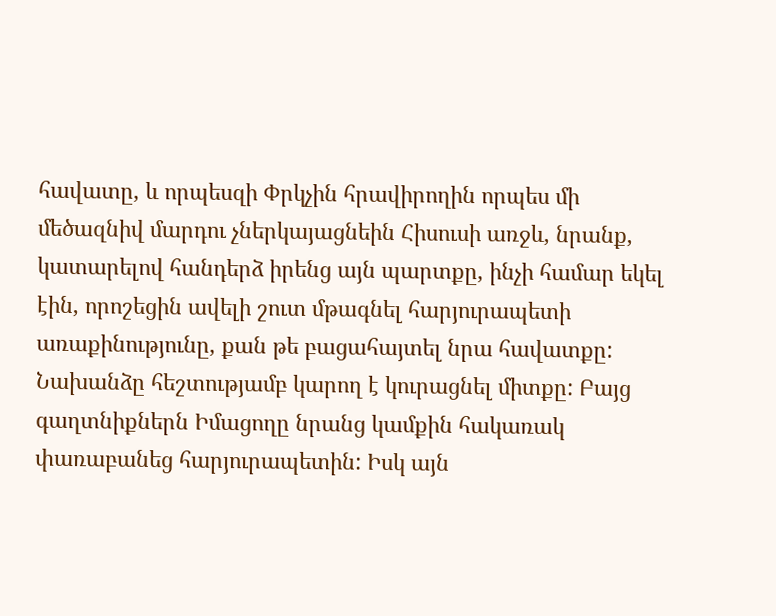հավատը, և որպեսզի Փրկչին հրավիրողին որպես մի մեծազնիվ մարդու չներկայացնեին Հիսուսի առջև, նրանք, կատարելով հանդերձ իրենց այն պարտքը, ինչի համար եկել էին, որոշեցին ավելի շուտ մթագնել հարյուրապետի առաքինությունը, քան թե բացահայտել նրա հավատքը: Նախանձը հեշտությամբ կարող է կուրացնել միտքը: Բայց գաղտնիքներն Իմացողը նրանց կամքին հակառակ փառաբանեց հարյուրապետին: Իսկ այն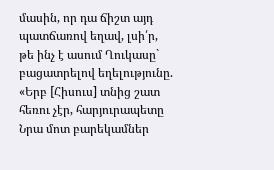մասին, որ դա ճիշտ այդ պատճառով եղավ, լսի՛ր, թե ինչ է ասում Ղուկասը` բացատրելով եղելությունը. «Երբ [Հիսուս] տնից շատ հեռու չէր, հարյուրապետը Նրա մոտ բարեկամներ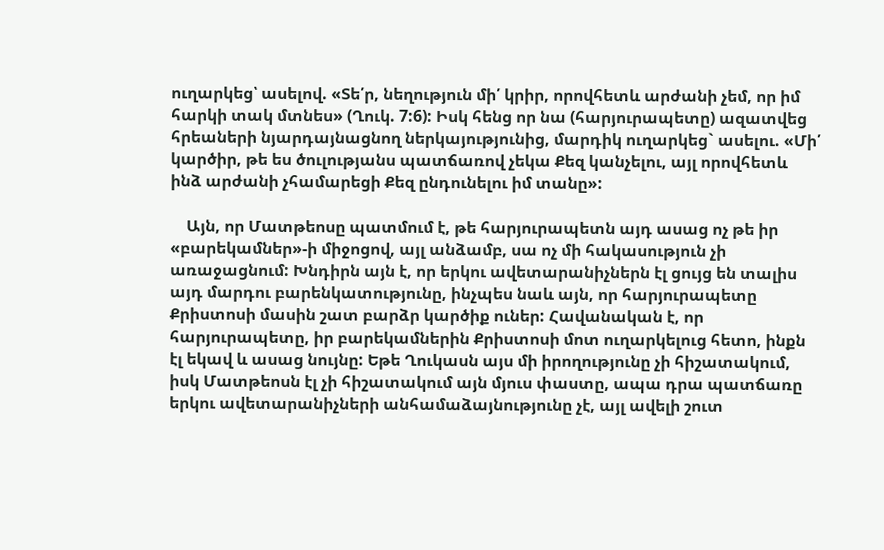ուղարկեց՝ ասելով. «Տե՛ր, նեղություն մի՛ կրիր, որովհետև արժանի չեմ, որ իմ հարկի տակ մտնես» (Ղուկ. 7:6): Իսկ հենց որ նա (հարյուրապետը) ազատվեց հրեաների նյարդայնացնող ներկայությունից, մարդիկ ուղարկեց` ասելու. «Մի՛ կարծիր, թե ես ծուլությանս պատճառով չեկա Քեզ կանչելու, այլ որովհետև ինձ արժանի չհամարեցի Քեզ ընդունելու իմ տանը»:

    Այն, որ Մատթեոսը պատմում է, թե հարյուրապետն այդ ասաց ոչ թե իր «բարեկամներ»-ի միջոցով, այլ անձամբ, սա ոչ մի հակասություն չի առաջացնում: Խնդիրն այն է, որ երկու ավետարանիչներն էլ ցույց են տալիս այդ մարդու բարենկատությունը, ինչպես նաև այն, որ հարյուրապետը Քրիստոսի մասին շատ բարձր կարծիք ուներ: Հավանական է, որ հարյուրապետը, իր բարեկամներին Քրիստոսի մոտ ուղարկելուց հետո, ինքն էլ եկավ և ասաց նույնը: Եթե Ղուկասն այս մի իրողությունը չի հիշատակում, իսկ Մատթեոսն էլ չի հիշատակում այն մյուս փաստը, ապա դրա պատճառը երկու ավետարանիչների անհամաձայնությունը չէ, այլ ավելի շուտ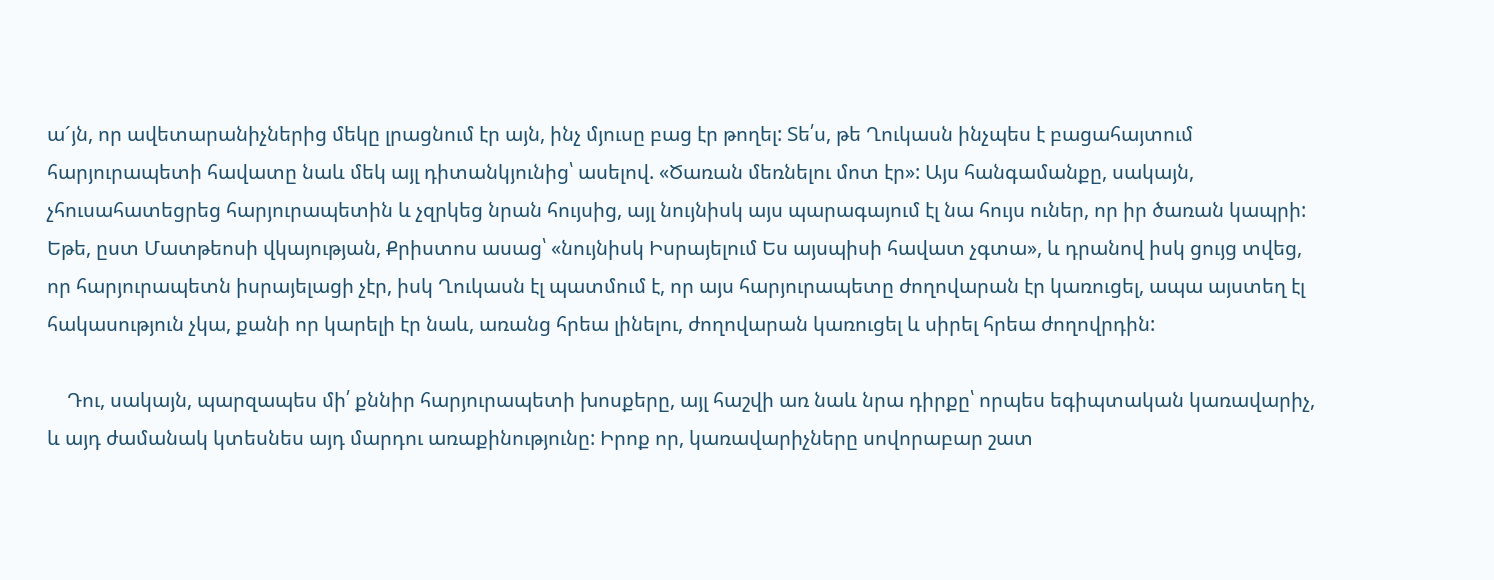ա´յն, որ ավետարանիչներից մեկը լրացնում էր այն, ինչ մյուսը բաց էր թողել: Տե՛ս, թե Ղուկասն ինչպես է բացահայտում հարյուրապետի հավատը նաև մեկ այլ դիտանկյունից՝ ասելով. «Ծառան մեռնելու մոտ էր»: Այս հանգամանքը, սակայն, չհուսահատեցրեց հարյուրապետին և չզրկեց նրան հույսից, այլ նույնիսկ այս պարագայում էլ նա հույս ուներ, որ իր ծառան կապրի: Եթե, ըստ Մատթեոսի վկայության, Քրիստոս ասաց՝ «նույնիսկ Իսրայելում Ես այսպիսի հավատ չգտա», և դրանով իսկ ցույց տվեց, որ հարյուրապետն իսրայելացի չէր, իսկ Ղուկասն էլ պատմում է, որ այս հարյուրապետը ժողովարան էր կառուցել, ապա այստեղ էլ հակասություն չկա, քանի որ կարելի էր նաև, առանց հրեա լինելու, ժողովարան կառուցել և սիրել հրեա ժողովրդին:

    Դու, սակայն, պարզապես մի՛ քննիր հարյուրապետի խոսքերը, այլ հաշվի առ նաև նրա դիրքը՝ որպես եգիպտական կառավարիչ, և այդ ժամանակ կտեսնես այդ մարդու առաքինությունը: Իրոք որ, կառավարիչները սովորաբար շատ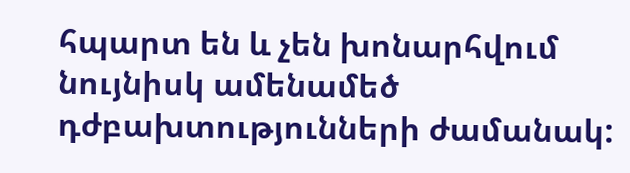հպարտ են և չեն խոնարհվում նույնիսկ ամենամեծ դժբախտությունների ժամանակ: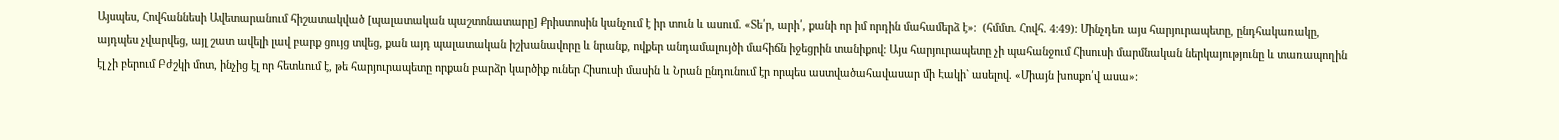Այսպես, Հովհաննեսի Ավետարանում հիշատակված [պալատական պաշտոնատարը] Քրիստոսին կանչում է իր տուն և ասում. «Տե՛ր, արի՛, քանի որ իմ որդին մահամերձ է»։  (հմմտ. Հովհ. 4:49): Մինչդեռ այս հարյուրապետը, ընդհակառակը, այդպես չվարվեց, այլ շատ ավելի լավ բարք ցույց տվեց, քան այդ պալատական իշխանավորը և նրանք, ովքեր անդամալույծի մահիճն իջեցրին տանիքով: Այս հարյուրապետը չի պահանջում Հիսուսի մարմնական ներկայությունը և տառապողին էլ չի բերում Բժշկի մոտ, ինչից էլ որ հետևում է, թե հարյուրապետը որքան բարձր կարծիք ուներ Հիսուսի մասին և Նրան ընդունում էր որպես աստվածահավասար մի Էակի` ասելով. «Միայն խոսքո՛վ ասա»: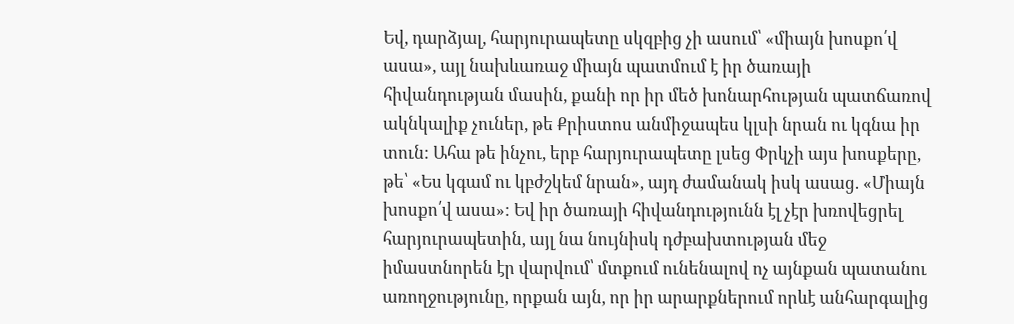Եվ, դարձյալ, հարյուրապետը սկզբից չի ասում՝ «միայն խոսքո՛վ ասա», այլ նախևառաջ միայն պատմում է իր ծառայի հիվանդության մասին, քանի որ իր մեծ խոնարհության պատճառով ակնկալիք չուներ, թե Քրիստոս անմիջապես կլսի նրան ու կգնա իր տուն: Ահա թե ինչու, երբ հարյուրապետը լսեց Փրկչի այս խոսքերը, թե՝ «Ես կգամ ու կբժշկեմ նրան», այդ ժամանակ իսկ ասաց. «Միայն խոսքո՛վ ասա»: Եվ իր ծառայի հիվանդությունն էլ չէր խռովեցրել հարյուրապետին, այլ նա նույնիսկ դժբախտության մեջ իմաստնորեն էր վարվում՝ մտքում ունենալով ոչ այնքան պատանու առողջությունը, որքան այն, որ իր արարքներում որևէ անհարգալից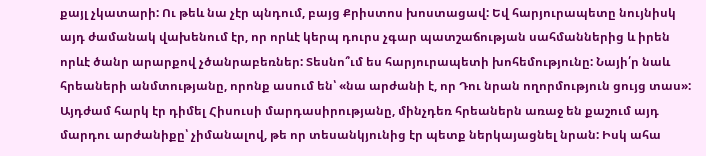քայլ չկատարի: Ու թեև նա չէր պնդում, բայց Քրիստոս խոստացավ: Եվ հարյուրապետը նույնիսկ այդ ժամանակ վախենում էր, որ որևէ կերպ դուրս չգար պատշաճության սահմաններից և իրեն որևէ ծանր արարքով չծանրաբեռներ: Տեսնո՞ւմ ես հարյուրապետի խոհեմությունը: Նայի՛ր նաև հրեաների անմտությանը, որոնք ասում են՝ «նա արժանի է, որ Դու նրան ողորմություն ցույց տաս»: Այդժամ հարկ էր դիմել Հիսուսի մարդասիրությանը, մինչդեռ հրեաներն առաջ են քաշում այդ մարդու արժանիքը՝ չիմանալով, թե որ տեսանկյունից էր պետք ներկայացնել նրան: Իսկ ահա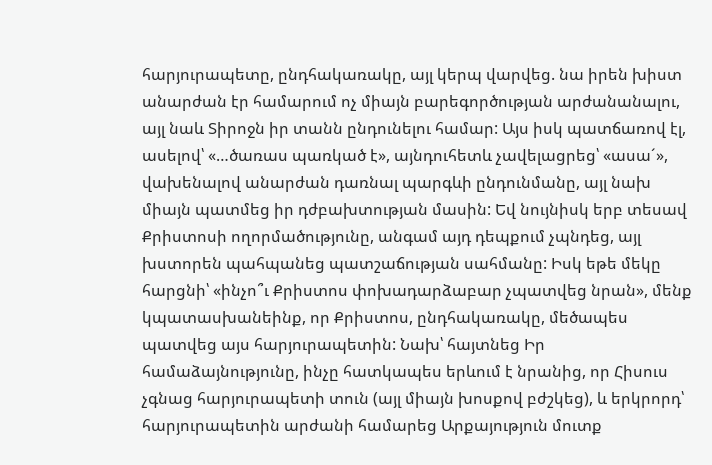հարյուրապետը, ընդհակառակը, այլ կերպ վարվեց. նա իրեն խիստ անարժան էր համարում ոչ միայն բարեգործության արժանանալու, այլ նաև Տիրոջն իր տանն ընդունելու համար: Այս իսկ պատճառով էլ, ասելով՝ «…ծառաս պառկած է», այնդուհետև չավելացրեց՝ «ասա´», վախենալով անարժան դառնալ պարգևի ընդունմանը, այլ նախ միայն պատմեց իր դժբախտության մասին: Եվ նույնիսկ երբ տեսավ Քրիստոսի ողորմածությունը, անգամ այդ դեպքում չպնդեց, այլ խստորեն պահպանեց պատշաճության սահմանը: Իսկ եթե մեկը հարցնի՝ «ինչո՞ւ Քրիստոս փոխադարձաբար չպատվեց նրան», մենք կպատասխանեինք, որ Քրիստոս, ընդհակառակը, մեծապես պատվեց այս հարյուրապետին: Նախ՝ հայտնեց Իր համաձայնությունը, ինչը հատկապես երևում է նրանից, որ Հիսուս չգնաց հարյուրապետի տուն (այլ միայն խոսքով բժշկեց), և երկրորդ՝ հարյուրապետին արժանի համարեց Արքայություն մուտք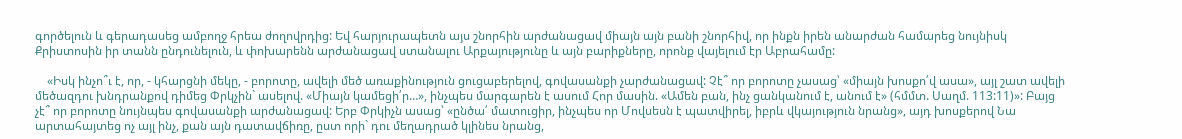գործելուն և գերադասեց ամբողջ հրեա ժողովրդից: Եվ հարյուրապետն այս շնորհին արժանացավ միայն այն բանի շնորհիվ, որ ինքն իրեն անարժան համարեց նույնիսկ Քրիստոսին իր տանն ընդունելուն, և փոխարենն արժանացավ ստանալու Արքայությունը և այն բարիքները, որոնք վայելում էր Աբրահամը:

    «Իսկ ինչո՞ւ է, որ, - կհարցնի մեկը, - բորոտը, ավելի մեծ առաքինություն ցուցաբերելով, գովասանքի չարժանացավ: Չէ՞ որ բորոտը չասաց՝ «միայն խոսքո՛վ ասա», այլ շատ ավելի մեծազդու խնդրանքով դիմեց Փրկչին` ասելով. «Միայն կամեցի՛ր…», ինչպես մարգարեն է ասում Հոր մասին. «Ամեն բան, ինչ ցանկանում է, անում է» (հմմտ. Սաղմ. 113:11)»: Բայց չէ՞ որ բորոտը նույնպես գովասանքի արժանացավ: Երբ Փրկիչն ասաց՝ «ընծա՛ մատուցիր, ինչպես որ Մովսեսն է պատվիրել, իբրև վկայություն նրանց», այդ խոսքերով Նա արտահայտեց ոչ այլ ինչ, քան այն դատավճիռը, ըստ որի` դու մեղադրած կլինես նրանց,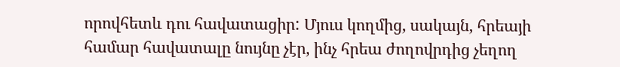որովհետև դու հավատացիր: Մյուս կողմից, սակայն, հրեայի համար հավատալը նույնը չէր, ինչ հրեա ժողովրդից չեղող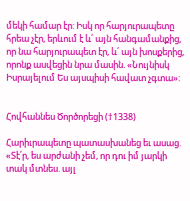մեկի համար էր: Իսկ որ հարյուրապետը հրեա չէր, երևում է և՛ այն հանգամանքից, որ նա հարյուրապետ էր, և՛ այն խոսքերից, որոնք ասվեցին նրա մասին. «Նույնիսկ Իսրայելում Ես այսպիսի հավատ չգտա»:


Հովհաննես Ծործորեցի (†1338)

Հարիւրապետը պատասխանեց եւ ասաց. «Տէ՛ր, ես արժանի չեմ, որ դու իմ յարկի տակ մտնես. այլ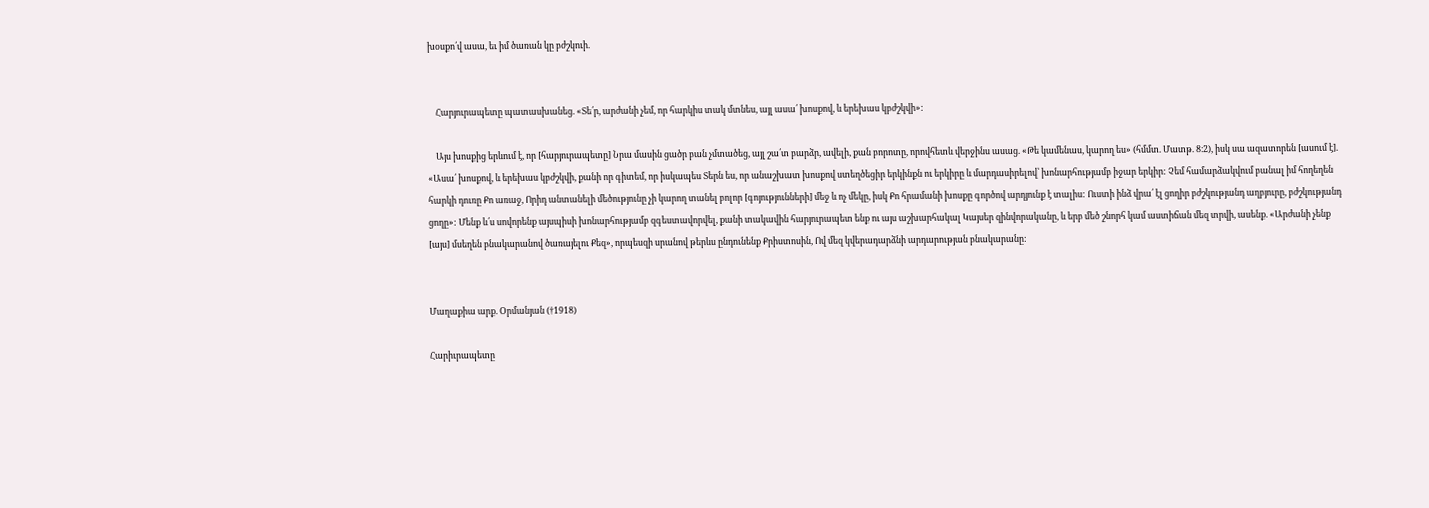խօսքո՛վ ասա, եւ իմ ծառան կը բժշկուի.


    Հարյուրապետը պատասխանեց. «Տե՛ր, արժանի չեմ, որ հարկիս տակ մտնես, այլ ասա՛ խոսքով, և երեխաս կբժշկվի»:

    Այս խոսքից երևում է, որ [հարյուրապետը] Նրա մասին ցածր բան չմտածեց, այլ շա՛տ բարձր, ավելի, քան բորոտը, որովհետև վերջինս ասաց. «Թե կամենաս, կարող ես» (հմմտ. Մատթ. 8։2), իսկ սա ազատորեն [ասում է]. «Ասա՛ խոսքով, և երեխաս կբժշկվի, քանի որ գիտեմ, որ իսկապես Տերն ես, որ անաշխատ խոսքով ստեղծեցիր երկինքն ու երկիրը և մարդասիրելով՝ խոնարհությամբ իջար երկիր: Չեմ համարձակվում բանալ իմ հողեղեն հարկի դուռը Քո առաջ, Որիդ անտանելի մեծությունը չի կարող տանել բոլոր [գոյությունների] մեջ և ոչ մեկը, իսկ Քո հրամանի խոսքը գործով արդյունք է տալիս: Ուստի ինձ վրա՛ էլ ցողիր բժշկությանդ աղբյուրը, բժշկությանդ ցողը»: Մենք և՛ս սովորենք այսպիսի խոնարհությամբ զգեստավորվել, քանի տակավին հարյուրապետ ենք ու այս աշխարհակալ Կայսեր զինվորականը, և երբ մեծ շնորհ կամ աստիճան մեզ տրվի, ասենք. «Արժանի չենք [այս] մսեղեն բնակարանով ծառայելու Քեզ», որպեսզի սրանով թերևս ընդունենք Քրիստոսին, Ով մեզ կվերադարձնի արդարության բնակարանը:


Մաղաքիա արք. Օրմանյան (†1918)

Հարիւրապետը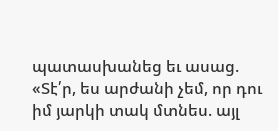պատասխանեց եւ ասաց. «Տէ՛ր, ես արժանի չեմ, որ դու իմ յարկի տակ մտնես. այլ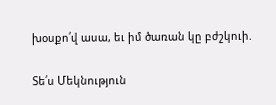խօսքո՛վ ասա, եւ իմ ծառան կը բժշկուի.

Տե՛ս Մեկնություն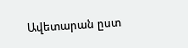Ավետարան ըստ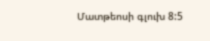Մատթեոսի գլուխ 8:5